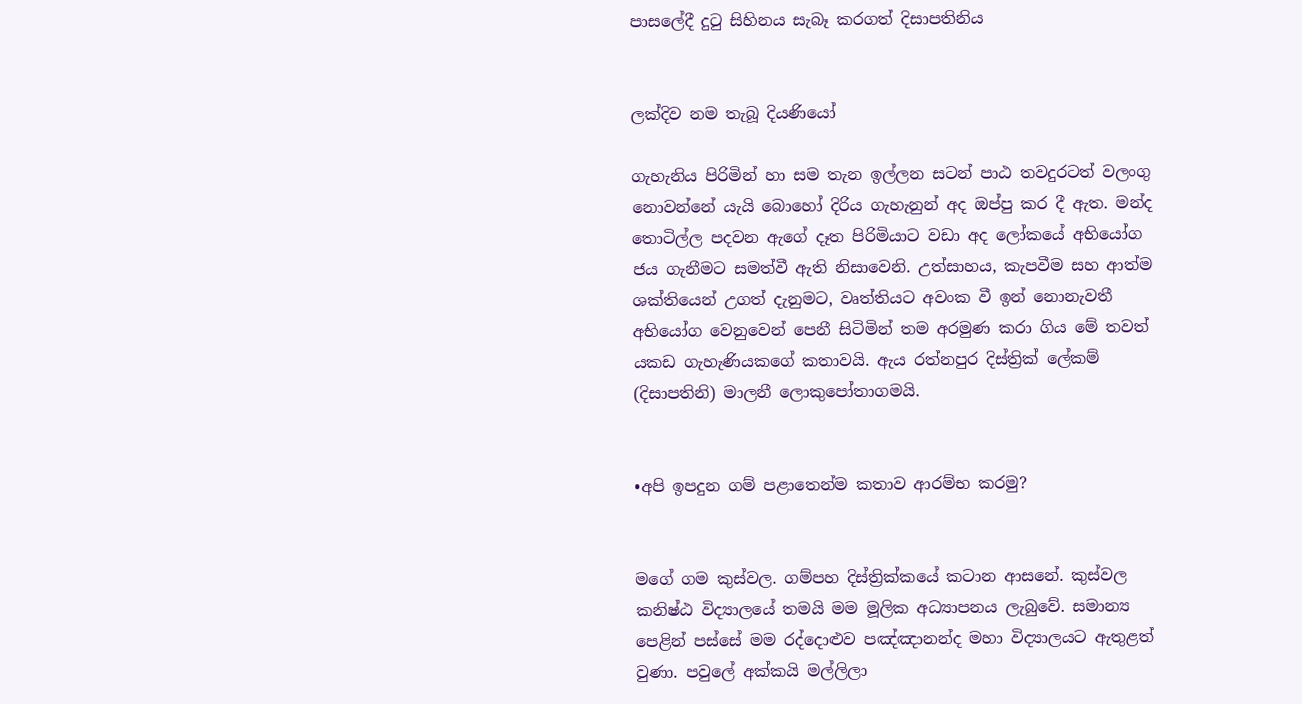පාසලේදී දුටු සිහිනය සැබෑ කරගත් දිසාපතිනිය


ලක්දිව නම තැබූ දියණියෝ

ගැහැනිය පිරිමින් හා සම තැන ඉල්ලන සටන් පාඨ තවදුරටත් වලංගු නොවන්නේ යැයි බොහෝ දිරිය ගැහැනුන් අද ඔප්පු කර දී ඇත. මන්ද තොටිල්ල පදවන ඇගේ දෑත පිරිමියාට වඩා අද ලෝකයේ අභියෝග ජය ගැනීමට සමත්වී ඇති නිසාවෙනි. උත්සාහය, කැපවීම සහ ආත්ම ශක්තියෙන් උගත් දැනුමට, වෘත්තියට අවංක වී ඉන් නොනැවතී අභියෝග වෙනුවෙන් පෙනී සිටිමින් තම අරමුණ කරා ගිය මේ තවත් යකඩ ගැහැණියකගේ කතාවයි. ඇය රත්නපුර දිස්ත්‍රික් ලේකම් (දිසාපතිනි) මාලනී ලොකුපෝතාගමයි.


•අපි ඉපදුන ගම් පළාතෙන්ම කතාව ආරම්භ කරමු?


මගේ ගම කුස්වල. ගම්පහ දිස්ත්‍රික්කයේ කටාන ආසනේ. කුස්වල කනිෂ්ඨ විද්‍යාලයේ තමයි මම මූලික අධ්‍යාපනය ලැබුවේ. සමාන්‍ය පෙළින් පස්සේ මම රද්දොළුව පඤ්ඤානන්ද මහා විද්‍යාලයට ඇතුළත් වුණා. පවුලේ අක්කයි මල්ලිලා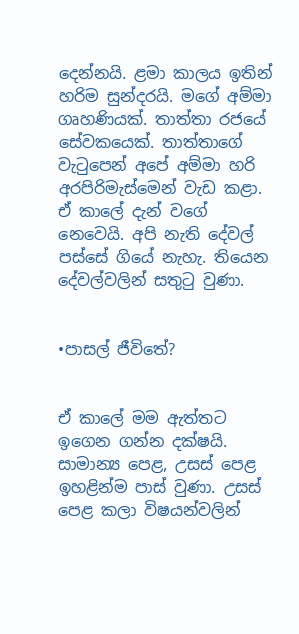දෙන්නයි. ළමා කාලය ඉතින් හරිම සුන්දරයි. මගේ අම්මා ගෘහණියක්. තාත්තා රජයේ සේවකයෙක්. තාත්තාගේ වැටුපෙන් අපේ අම්මා හරි අරපිරිමැස්මෙන් වැඩ කළා. ඒ කාලේ දැන් වගේ නෙවෙයි. අපි නැති දේවල් පස්සේ ගියේ නැහැ. තියෙන දේවල්වලින් සතුටු වුණා.


•පාසල් ජීවිතේ?


ඒ කාලේ මම ඇත්තට ඉගෙන ගන්න දක්ෂයි. සාමාන්‍ය පෙළ, උසස් පෙළ ඉහළින්ම පාස් වුණා. උසස් පෙළ කලා විෂයන්වලින්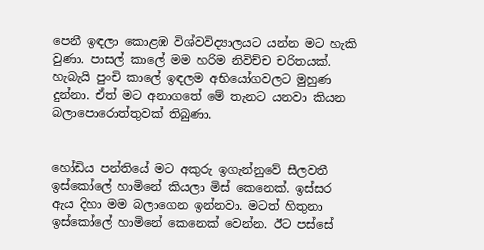පෙනී ඉඳලා කොළඹ විශ්වවිද්‍යාලයට යන්න මට හැකි වුණා. පාසල් කාලේ මම හරිම නිවිච්ච චරිතයක්. හැබැයි පුංචි කාලේ ඉඳලම අභියෝගවලට මුහුණ දුන්නා. ඒත් මට අනාගතේ මේ තැනට යනවා කියන බලාපොරොත්තුවක් තිබුණා.


හෝඩිය පන්තියේ මට අකුරු ඉගැන්නුවේ සීලවතී ඉස්කෝලේ හාමිනේ කියලා මිස් කෙනෙක්. ඉස්සර ඇය දිහා මම බලාගෙන ඉන්නවා. මටත් හිතුනා ඉස්කෝලේ හාමිනේ කෙනෙක් වෙන්න. ඊට පස්සේ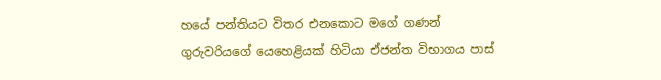හයේ පන්තියට විතර එනකොට මගේ ගණන් ගුරුවරියගේ යෙහෙළියක් හිටියා ඒජන්ත විභාගය පාස්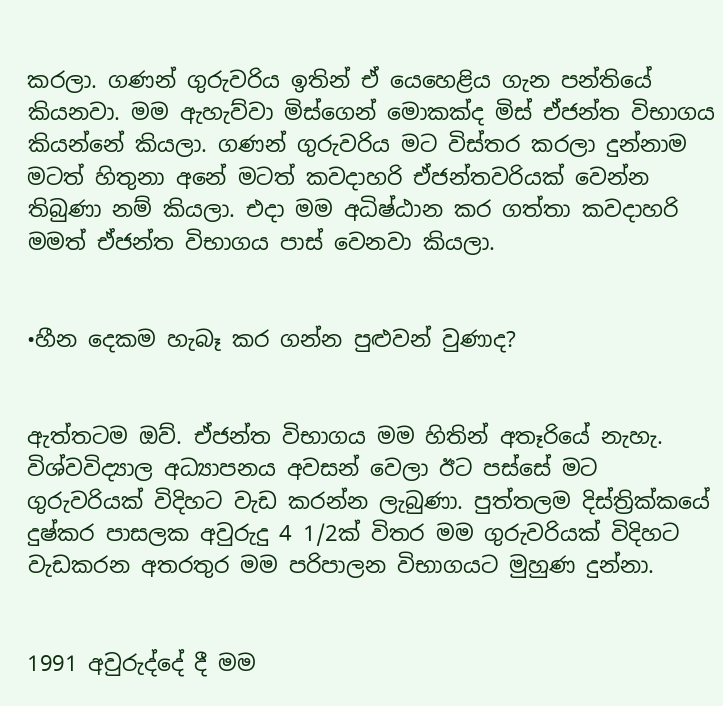කරලා. ගණන් ගුරුවරිය ඉතින් ඒ යෙහෙළිය ගැන පන්තියේ කියනවා. මම ඇහැව්වා මිස්ගෙන් මොකක්ද මිස් ඒජන්ත විභාගය කියන්නේ කියලා. ගණන් ගුරුවරිය මට විස්තර කරලා දුන්නාම මටත් හිතුනා අනේ මටත් කවදාහරි ඒජන්තවරියක් වෙන්න තිබුණා නම් කියලා. එදා මම අධිෂ්ඨාන කර ගත්තා කවදාහරි මමත් ඒජන්ත විභාගය පාස් වෙනවා කියලා.


•හීන දෙකම හැබෑ කර ගන්න පුළුවන් වුණාද?


ඇත්තටම ඔව්. ඒජන්ත විභාගය මම හිතින් අතෑරියේ නැහැ. විශ්වවිද්‍යාල අධ්‍යාපනය අවසන් වෙලා ඊට පස්සේ මට ගුරුවරියක් විදිහට වැඩ කරන්න ලැබුණා. පුත්තලම දිස්ත්‍රික්කයේ දුෂ්කර පාසලක අවුරුදු 4 1/2ක් විතර මම ගුරුවරියක් විදිහට වැඩකරන අතරතුර මම පරිපාලන විභාගයට මුහුණ දුන්නා.


1991 අවුරුද්දේ දී මම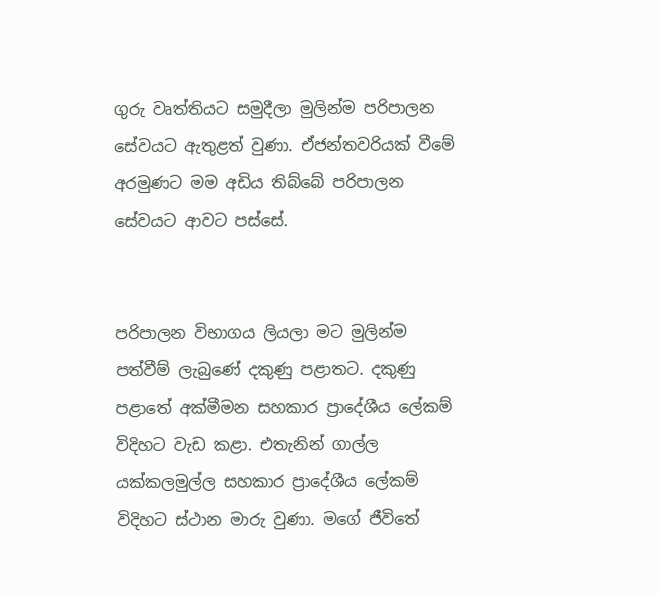ගුරු වෘත්තියට සමුදීලා මුලින්ම පරිපාලන සේවයට ඇතුළත් වුණා. ඒජන්තවරියක් වීමේ අරමුණට මම අඩිය තිබ්බේ පරිපාලන සේවයට ආවට පස්සේ.


පරිපාලන විභාගය ලියලා මට මුලින්ම පත්වීම් ලැබුණේ දකුණු පළාතට. දකුණු පළාතේ අක්මීමන සහකාර ප්‍රාදේශීය ලේකම් විදිහට වැඩ කළා. එතැනින් ගාල්ල යක්කලමුල්ල සහකාර ප්‍රාදේශීය ලේකම් විදිහට ස්ථාන මාරු වුණා. මගේ ජීවිතේ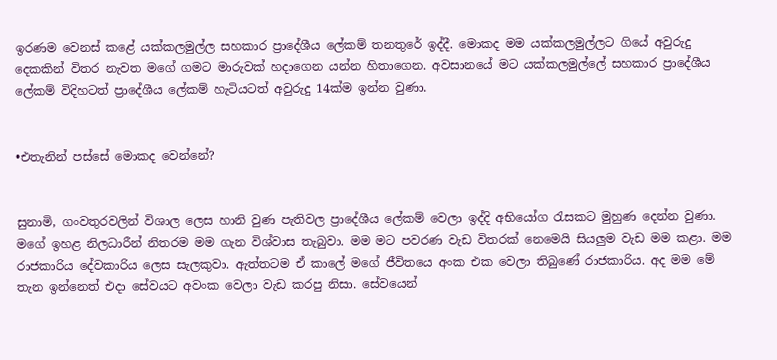ඉරණම වෙනස් කළේ යක්කලමුල්ල සහකාර ප්‍රාදේශීය ලේකම් තනතුරේ ඉද්දී. මොකද මම යක්කලමුල්ලට ගියේ අවුරුදු දෙකකින් විතර නැවත මගේ ගමට මාරුවක් හදාගෙන යන්න හිතාගෙන. අවසානයේ මට යක්කලමුල්ලේ සහකාර ප්‍රාදේශීය ලේකම් විදිහටත් ප්‍රාදේශීය ලේකම් හැටියටත් අවුරුදු 14ක්ම ඉන්න වුණා.


•එතැනින් පස්සේ මොකද වෙන්නේ?


සුනාමි, ගංවතුරවලින් විශාල ලෙස හානි වුණ පැතිවල ප්‍රාදේශීය ලේකම් වෙලා ඉද්දි අභියෝග රැසකට මුහුණ දෙන්න වුණා. මගේ ඉහළ නිලධාරීන් නිතරම මම ගැන විශ්වාස තැබුවා. මම මට පවරණ වැඩ විතරක් නෙමෙයි සියලුම වැඩ මම කළා. මම රාජකාරිය දේවකාරිය ලෙස සැලකුවා. ඇත්තටම ඒ කාලේ මගේ ජීවිතයෙ අංක එක වෙලා තිබුණේ රාජකාරිය. අද මම මේ තැන ඉන්නෙත් එදා සේවයට අවංක වෙලා වැඩ කරපු නිසා. සේවයෙන්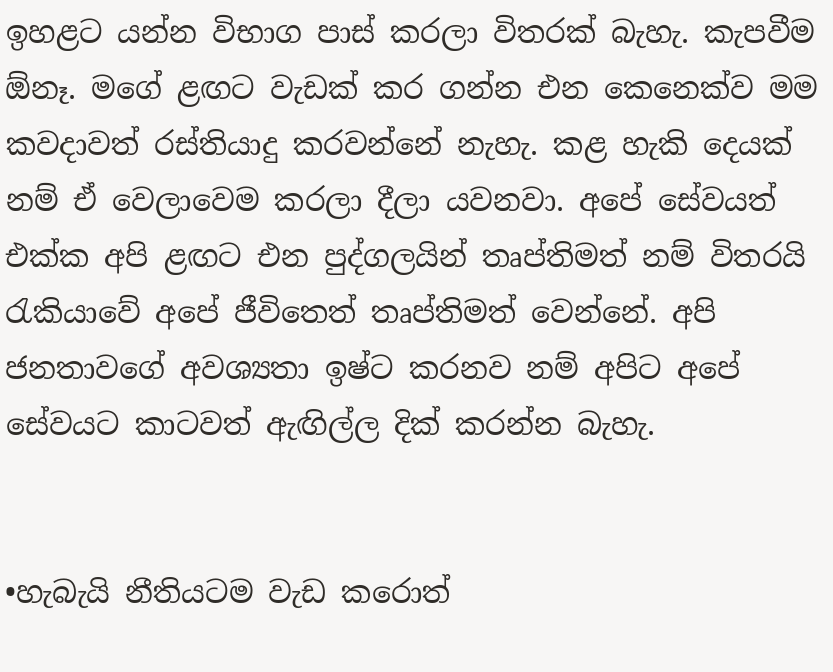ඉහළට යන්න විභාග පාස් කරලා විතරක් බැහැ. කැපවීම ඕනෑ. මගේ ළඟට වැඩක් කර ගන්න එන කෙනෙක්ව මම කවදාවත් රස්තියාදු කරවන්නේ නැහැ. කළ හැකි දෙයක් නම් ඒ වෙලාවෙම කරලා දීලා යවනවා. අපේ සේවයත් එක්ක අපි ළඟට එන පුද්ගලයින් තෘප්තිමත් නම් විතරයි රැකියාවේ අපේ ජීවිතෙත් තෘප්තිමත් වෙන්නේ. අපි ජනතාවගේ අවශ්‍යතා ඉෂ්ට කරනව නම් අපිට අපේ සේවයට කාටවත් ඇඟිල්ල දික් කරන්න බැහැ.


•හැබැයි නීතියටම වැඩ කරොත්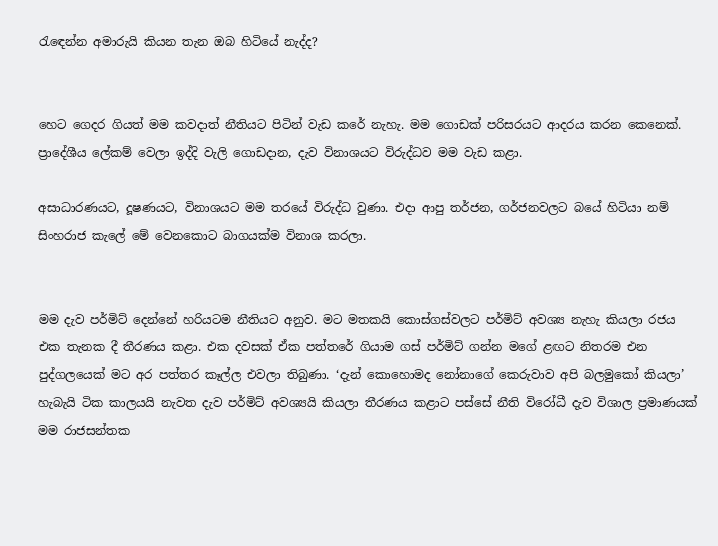රැඳෙන්න අමාරුයි කියන තැන ඔබ හිටියේ නැද්ද?


හෙට ගෙදර ගියත් මම කවදාත් නීතියට පිටින් වැඩ කරේ නැහැ. මම ගොඩක් පරිසරයට ආදරය කරන කෙනෙක්. ප්‍රාදේශීය ලේකම් වෙලා ඉද්දි වැලි ගොඩදාන, දැව විනාශයට විරුද්ධව මම වැඩ කළා.

අසාධාරණයට, දූෂණයට, විනාශයට මම තරයේ විරුද්ධ වුණා. එදා ආපු තර්ජන, ගර්ජනවලට බයේ හිටියා නම් සිංහරාජ කැලේ මේ වෙනකොට බාගයක්ම විනාශ කරලා.


මම දැව පර්මිට් දෙන්නේ හරියටම නීතියට අනුව. මට මතකයි කොස්ගස්වලට පර්මිට් අවශ්‍ය නැහැ කියලා රජය එක තැනක දී තීරණය කළා. එක දවසක් ඒක පත්තරේ ගියාම ගස් පර්මිට් ගන්න මගේ ළඟට නිතරම එන පුද්ගලයෙක් මට අර පත්තර කෑල්ල එවලා තිබුණා. ‘දැන් කොහොමද නෝනාගේ කෙරුවාව අපි බලමුකෝ කියලා’ හැබැයි ටික කාලයයි නැවත දැව පර්මිට් අවශ්‍යයි කියලා තීරණය කළාට පස්සේ නීති විරෝධී දැව විශාල ප්‍රමාණයක් මම රාජසන්තක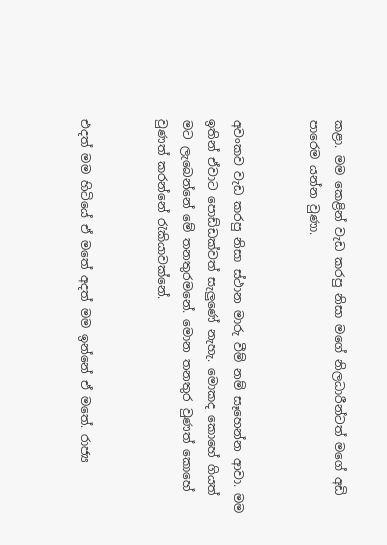කළා. මම කෙළින් වැඩ කරපු නිසා මගේ නිලධාරීන්ටත් මගේ අඩි පාරෙම යන්න වුණා.


අවංකව වැඩ කරපු නිසා ස්ථාන මාරු වීම් නම් සෑහෙන්න ආවා. මම ඉතින් ඒවාට පොඩ්ඩක්වත් සැලුණේ නැහැ. මොකද කොහේ ගියත් මට ලැබෙන්නේ මේ තනතුරමනේ. මොන තනතුර වුණත් කොහේ වුණත් කරන්නේ රැකියාවක්නේ.


එදත් මම හිටියේ ඒ මතේ අදත් මම ඉන්නේ ඒ මතේ. රාජ්‍ය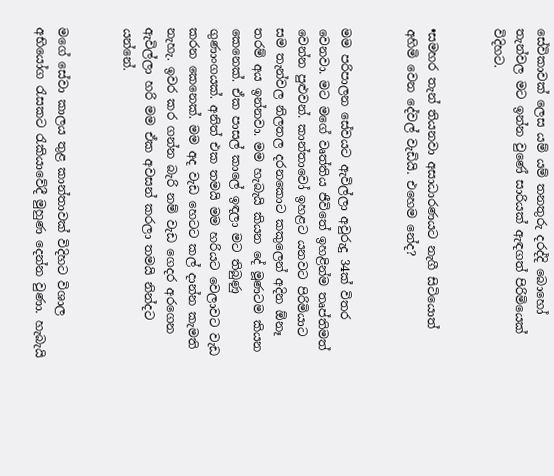සේවිකාවක් ලෙස යම් යම් තනතුරු දරද්දි බොහෝ තැන්වල මට ඉන්න වුණේ සාරියක් ඇඳගත් පිරිමියෙක් විදිහට.


•සමහර තැන් තියනවා අසාධාරණයට නැගී සිටියොත් අහිමි වෙන දේවල් වැඩියි. එහෙම නේද?


මම පරිපාලන සේවයට ඇවිල්ලා අවුරුදු 34ක් විතර වෙනවා. මට මගේ වෘත්තිය ජීවිතේ ඉහළින්ම තෘප්තිමත් වෙන්න පුළුවන්. කාන්තාවෝ ඉහළට යනවට පිරිමියාට සම තැන්වල නිලතල දරනකොට කකුලෙන් අදින ඕනෑ තරම් අය ඉන්නවා. මම හැබැයි කියන දේ මූණටම කියන කෙනෙක්. ඒක පාසල් කාලේ ඉඳලා මට තිබුණු ගුණාංගයක්. අනිත් එක තමයි මම හරියට වෙලාවට වැඩ කරන කෙනෙක්. මම අද වැඩ හෙටට කල් දාන්න කැමති නැහැ. ඉවර කර ගන්න බැරි නම් වැඩ ගෙදර අරගෙන ඇවිල්ලා හරි මම ඒක අවසන් කරලා තමයි නින්දට යන්නේ.


මගේ සේවා කාලය තුළ කාන්තාවක් විදිහට විශාල අභියෝග රැසකට රැකියාවේදී මුහුණ දෙන්න වුණා. හැබැයි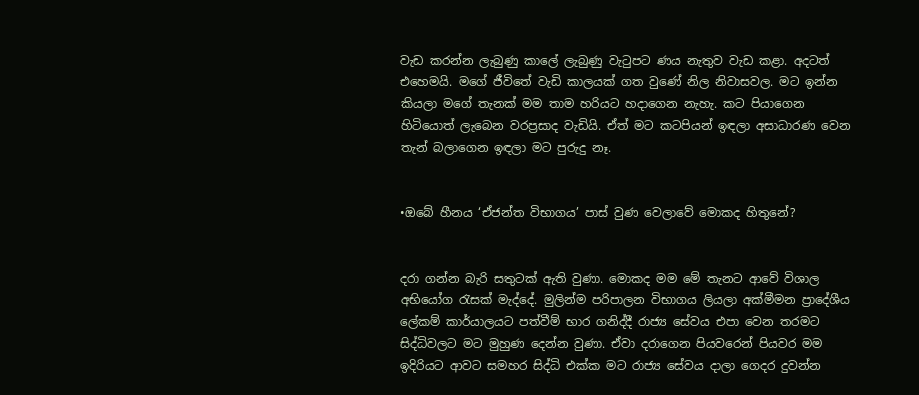වැඩ කරන්න ලැබුණු කාලේ ලැබුණු වැටුපට ණය නැතුව වැඩ කළා. අදටත් එහෙමයි. මගේ ජීවිතේ වැඩි කාලයක් ගත වුණේ නිල නිවාසවල. මට ඉන්න කියලා මගේ තැනක් මම තාම හරියට හදාගෙන නැහැ. කට පියාගෙන හිටියොත් ලැබෙන වරප්‍රසාද වැඩියි. ඒත් මට කටපියන් ඉඳලා අසාධාරණ වෙන තැන් බලාගෙන ඉඳලා මට පුරුදු නෑ.


•ඔබේ හීනය ‘ඒජන්ත විභාගය’ පාස් වුණ වෙලාවේ මොකද හිතුනේ?


දරා ගන්න බැරි සතුටක් ඇති වුණා. මොකද මම මේ තැනට ආවේ විශාල අභියෝග රැසක් මැද්දේ. මුලින්ම පරිපාලන විභාගය ලියලා අක්මීමන ප්‍රාදේශීය ලේකම් කාර්යාලයට පත්වීම් භාර ගනිද්දී රාජ්‍ය සේවය එපා වෙන තරමට සිද්ධිවලට මට මුහුණ දෙන්න වුණා. ඒවා දරාගෙන පියවරෙන් පියවර මම ඉදිරියට ආවට සමහර සිද්ධි එක්ක මට රාජ්‍ය සේවය දාලා ගෙදර දුවන්න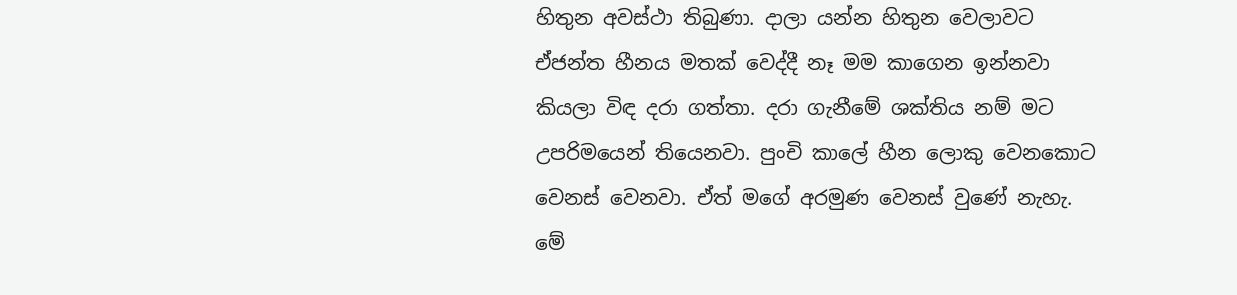හිතුන අවස්ථා තිබුණා. දාලා යන්න හිතුන වෙලාවට ඒජන්ත හීනය මතක් වෙද්දී නෑ මම කාගෙන ඉන්නවා කියලා විඳ දරා ගත්තා. දරා ගැනීමේ ශක්තිය නම් මට උපරිමයෙන් තියෙනවා. පුංචි කාලේ හීන ලොකු වෙනකොට වෙනස් වෙනවා. ඒත් මගේ අරමුණ වෙනස් වුණේ නැහැ. මේ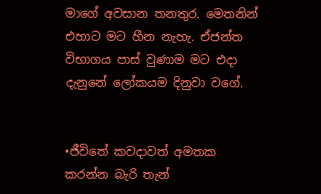මාගේ අවසාන තනතුර. මෙතනින් එහාට මට හීන නැහැ. ඒජන්ත විභාගය පාස් වුණාම මට එදා දැනුනේ ලෝකයම දිනුවා වගේ.


•ජීවිතේ කවදාවත් අමතක කරන්න බැරි තැන්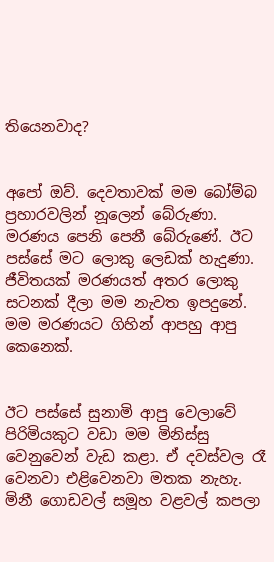තියෙනවාද?


අපෝ ඔව්. දෙවතාවක් මම බෝම්බ ප්‍රහාරවලින් නූලෙන් බේරුණා. මරණය පෙනි පෙනී බේරුණේ. ඊට පස්සේ මට ලොකු ලෙඩක් හැදුණා. ජීවිතයක් මරණයත් අතර ලොකු සටනක් දීලා මම නැවත ඉපදුනේ. මම මරණයට ගිහින් ආපහු ආපු කෙනෙක්.


ඊට පස්සේ සුනාමි ආපු වෙලාවේ පිරිමියකුට වඩා මම මිනිස්සු වෙනුවෙන් වැඩ කළා. ඒ දවස්වල රෑ වෙනවා එළිවෙනවා මතක නැහැ. මිනී ගොඩවල් සමූහ වළවල් කපලා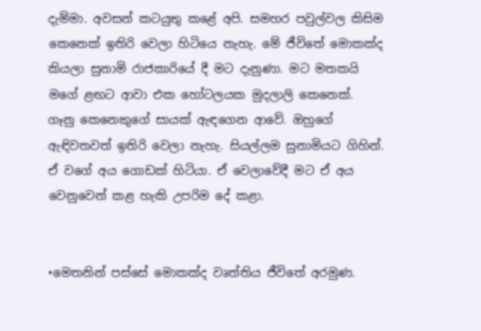දැම්මා. අවසන් කටයුතු කළේ අපි. සමහර පවුල්වල කිසිම කෙනෙක් ඉතිරි වෙලා හිටියෙ නැහැ. මේ ජීවිතේ මොකක්ද කියලා සුනාමි රාජකාරියේ දී මට දැනුණා. මට මතකයි මගේ ළඟට ආවා එක හෝටලයක මුදලාලි කෙනෙක්. ගෑනු කෙනෙකුගේ සායක් ඇඳගෙන ආවේ. ඔහුගේ ඇඳිවතවත් ඉතිරි වෙලා නැහැ. සියල්ලම සුනාමියට ගිහින්. ඒ වගේ අය ගොඩක් හිටියා. ඒ වෙලාවේදී මට ඒ අය වෙනුවෙන් කළ හැකි උපරිම දේ කළා.


•මෙතනින් පස්සේ මොකක්ද වෘත්තිය ජීවිතේ අරමුණ.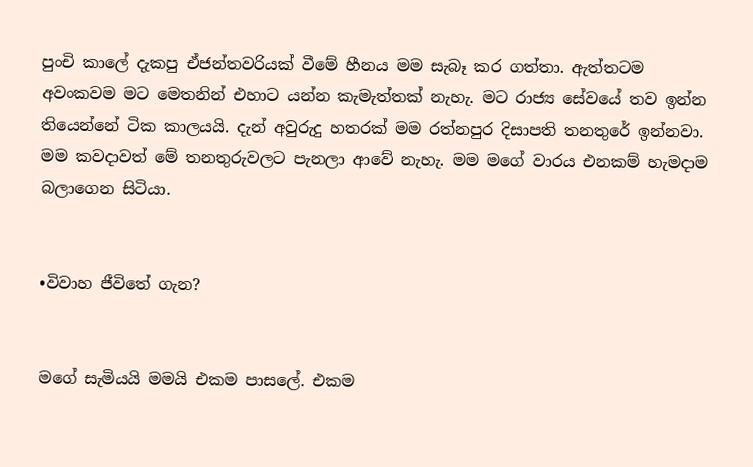පුංචි කාලේ දැකපු ඒජන්තවරියක් වීමේ හීනය මම සැබෑ කර ගත්තා. ඇත්තටම අවංකවම මට මෙතනින් එහාට යන්න කැමැත්තක් නැහැ. මට රාජ්‍ය සේවයේ තව ඉන්න තියෙන්නේ ටික කාලයයි. දැන් අවුරුදු හතරක් මම රත්නපුර දිසාපති තනතුරේ ඉන්නවා. මම කවදාවත් මේ තනතුරුවලට පැනලා ආවේ නැහැ. මම මගේ වාරය එනකම් හැමදාම බලාගෙන සිටියා.


•විවාහ ජීවිතේ ගැන?


මගේ සැමියයි මමයි එකම පාසලේ. එකම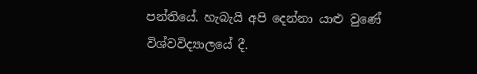පන්තියේ. හැබැයි අපි දෙන්නා යාළු වුණේ විශ්වවිද්‍යාලයේ දී.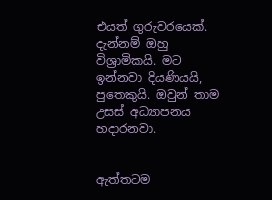එයත් ගුරුවරයෙක්. දැන්නම් ඔහු විශ්‍රාමිකයි. මට ඉන්නවා දියණියයි, පුතෙකුයි. ඔවුන් තාම උසස් අධ්‍යාපනය හදාරනවා.


ඇත්තටම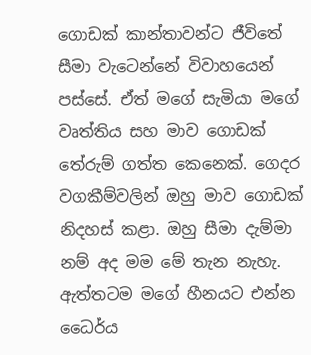ගොඩක් කාන්තාවන්ට ජීවිතේ සීමා වැටෙන්නේ විවාහයෙන් පස්සේ. ඒත් මගේ සැමියා මගේ වෘත්තිය සහ මාව ගොඩක් තේරුම් ගත්ත කෙනෙක්. ගෙදර වගකීම්වලින් ඔහු මාව ගොඩක් නිදහස් කළා. ඔහු සීමා දැම්මා නම් අද මම මේ තැන නැහැ. ඇත්තටම මගේ හීනයට එන්න ධෛර්ය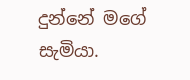දුන්නේ මගේ සැමියා.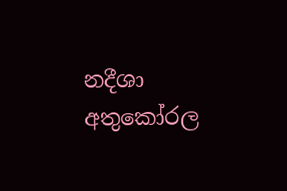නදීශා අතුකෝරල